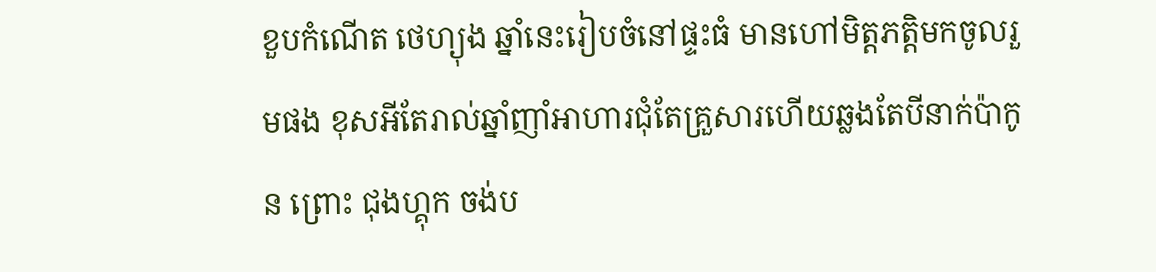ខួបកំណើត ថេហ្យុង ឆ្នាំនេះរៀបចំនៅផ្ទះធំ មានហៅមិត្តភត្តិមកចូលរួមផង ខុសអីតែរាល់ឆ្នាំញាំអាហារជុំតែគ្រួសារហើយឆ្លងតែបីនាក់ប៉ាកូន ព្រោះ ជុងហ្គុក ចង់ប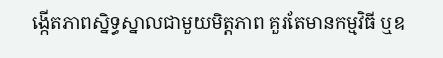ង្កើតភាពស្និទ្ធស្នាលជាមួយមិត្តភាព គួរតែមានកម្មវិធី ឬឧ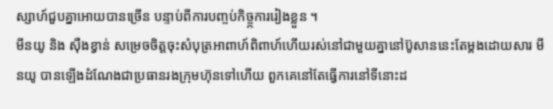ស្សាហ៍ជួបគ្នាអោយបានច្រើន បន្ទាប់ពីការបញ្ចប់កិច្ច្កការរៀងខ្លួន ។
មីនយូ និង សុឺងខ្វាន់ សម្រេចចិត្តចុះសំបុត្រអាពាហ៍ពិពាហ៍ហើយរស់នៅជាមួយគ្នានៅប៊ូសាននេះតែម្តងដោយសារ មីនយូ បានឡើងដំណែងជាប្រធានរងក្រុមហ៊ុនទៅហើយ ពួកគេនៅតែធ្វើការនៅទីនោះដ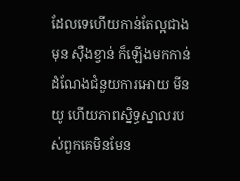ដែលទេហើយកាន់តែល្អជាងមុន សុឺងខ្វាន់ ក៏ឡើងមកកាន់ដំណែងជំនួយការអោយ មីនយូ ហើយភាពស្និទ្ធស្នាលរបស់ពួកគេមិនមែន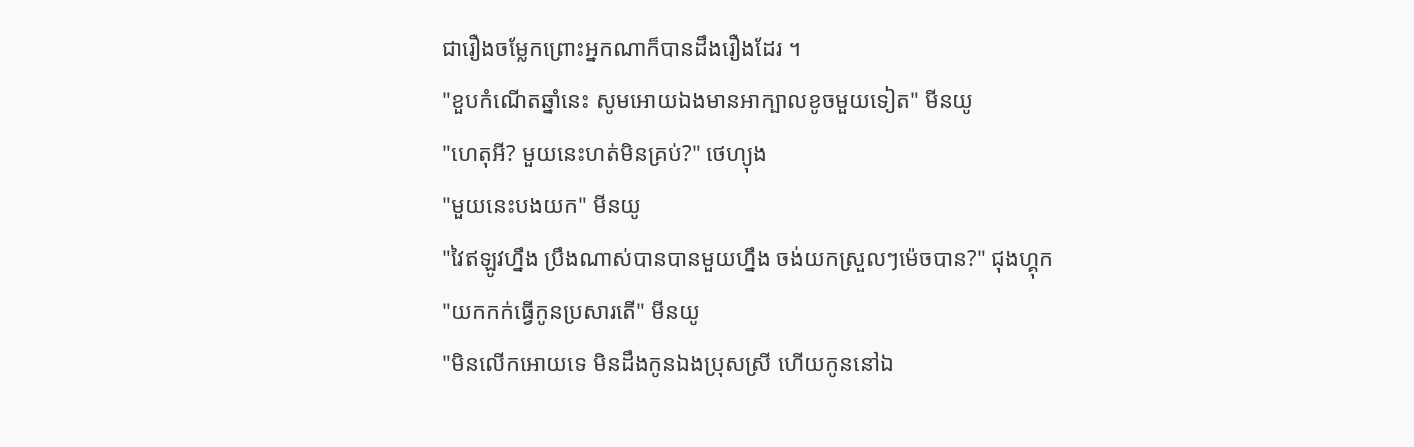ជារឿងចម្លែកព្រោះអ្នកណាក៏បានដឹងរឿងដែរ ។
"ខួបកំណើតឆ្នាំនេះ សូមអោយឯងមានអាក្បាលខូចមួយទៀត" មីនយូ
"ហេតុអី? មួយនេះហត់មិនគ្រប់?" ថេហ្យុង
"មួយនេះបងយក" មីនយូ
"វៃឥឡូវហ្នឹង ប្រឹងណាស់បានបានមួយហ្នឹង ចង់យកស្រួលៗម៉េចបាន?" ជុងហ្គុក
"យកកក់ធ្វើកូនប្រសារតើ" មីនយូ
"មិនលើកអោយទេ មិនដឹងកូនឯងប្រុសស្រី ហើយកូននៅឯ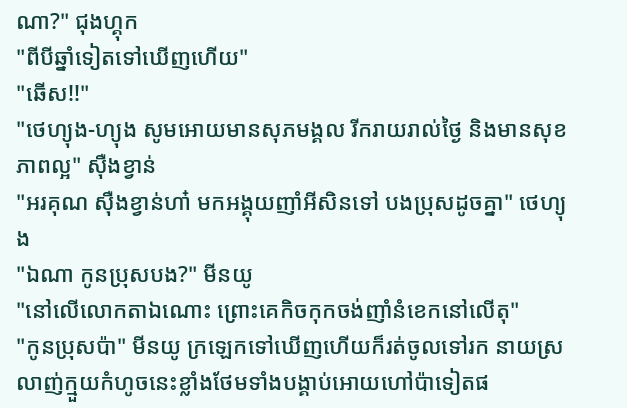ណា?" ជុងហ្គុក
"ពីបីឆ្នាំទៀតទៅឃើញហើយ"
"ឆើស!!"
"ថេហ្យុង-ហ្យុង សូមអោយមានសុភមង្គល រីករាយរាល់ថ្ងៃ និងមានសុខភាពល្អ" សុឺងខ្វាន់
"អរគុណ សុឺងខ្វាន់ហា៎ មកអង្គុយញាំអីសិនទៅ បងប្រុសដូចគ្នា" ថេហ្យុង
"ឯណា កូនប្រុសបង?" មីនយូ
"នៅលើលោកតាឯណោះ ព្រោះគេកិចកុកចង់ញាំនំខេកនៅលើតុ"
"កូនប្រុសប៉ា" មីនយូ ក្រឡេកទៅឃើញហើយក៏រត់ចូលទៅរក នាយស្រលាញ់ក្មួយកំហូចនេះខ្លាំងថែមទាំងបង្គាប់អោយហៅប៉ាទៀតផ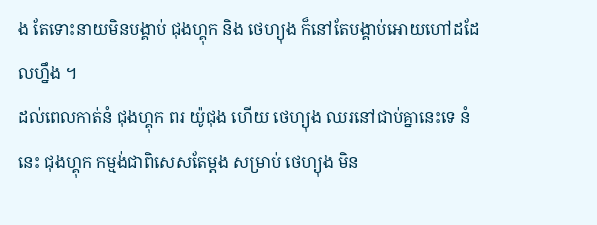ង តែទោះនាយមិនបង្គាប់ ជុងហ្គុក និង ថេហ្យុង ក៏នៅតែបង្គាប់អោយហៅដដែលហ្នឹង ។
ដល់ពេលកាត់នំ ជុងហ្គុក ពរ យ៉ូជុង ហើយ ថេហ្យុង ឈរនៅជាប់គ្នានេះទេ នំនេះ ជុងហ្គុក កម្មង់ជាពិសេសតែម្តង សម្រាប់ ថេហ្យុង មិន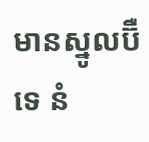មានស្នូលប៊ឺ ទេ នំ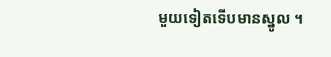មួយទៀតទើបមានស្នូល ។